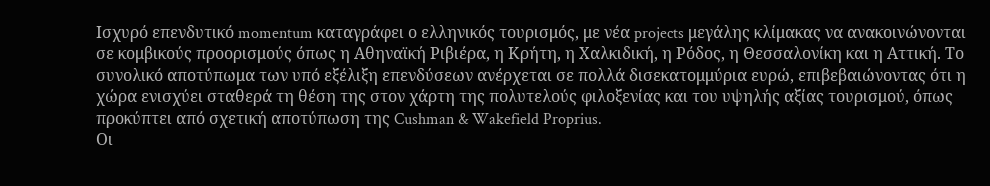Ισχυρό επενδυτικό momentum καταγράφει ο ελληνικός τουρισμός, με νέα projects μεγάλης κλίμακας να ανακοινώνονται σε κομβικούς προορισμούς όπως η Αθηναϊκή Ριβιέρα, η Κρήτη, η Χαλκιδική, η Ρόδος, η Θεσσαλονίκη και η Αττική. Το συνολικό αποτύπωμα των υπό εξέλιξη επενδύσεων ανέρχεται σε πολλά δισεκατομμύρια ευρώ, επιβεβαιώνοντας ότι η χώρα ενισχύει σταθερά τη θέση της στον χάρτη της πολυτελούς φιλοξενίας και του υψηλής αξίας τουρισμού, όπως προκύπτει από σχετική αποτύπωση της Cushman & Wakefield Proprius.
Οι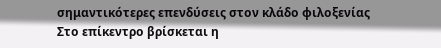σημαντικότερες επενδύσεις στον κλάδο φιλοξενίας
Στο επίκεντρο βρίσκεται η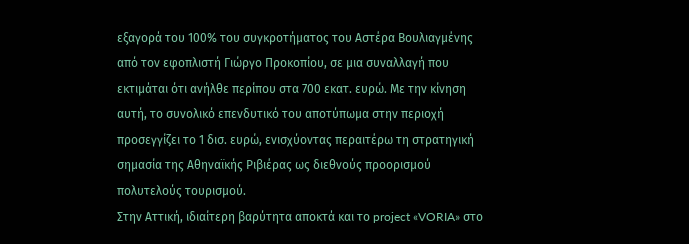εξαγορά του 100% του συγκροτήματος του Αστέρα Βουλιαγμένης από τον εφοπλιστή Γιώργο Προκοπίου, σε μια συναλλαγή που εκτιμάται ότι ανήλθε περίπου στα 700 εκατ. ευρώ. Με την κίνηση αυτή, το συνολικό επενδυτικό του αποτύπωμα στην περιοχή προσεγγίζει το 1 δισ. ευρώ, ενισχύοντας περαιτέρω τη στρατηγική σημασία της Αθηναϊκής Ριβιέρας ως διεθνούς προορισμού πολυτελούς τουρισμού.
Στην Αττική, ιδιαίτερη βαρύτητα αποκτά και το project «VORIA» στο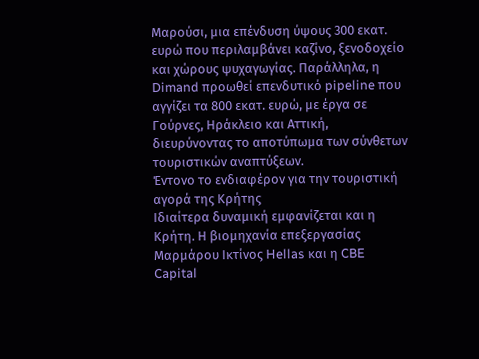Μαρούσι, μια επένδυση ύψους 300 εκατ. ευρώ που περιλαμβάνει καζίνο, ξενοδοχείο και χώρους ψυχαγωγίας. Παράλληλα, η Dimand προωθεί επενδυτικό pipeline που αγγίζει τα 800 εκατ. ευρώ, με έργα σε Γούρνες, Ηράκλειο και Αττική, διευρύνοντας το αποτύπωμα των σύνθετων τουριστικών αναπτύξεων.
Έντονο το ενδιαφέρον για την τουριστική αγορά της Κρήτης
Ιδιαίτερα δυναμική εμφανίζεται και η Κρήτη. Η βιομηχανία επεξεργασίας Μαρμάρου Ικτίνος Hellas και η CBE Capital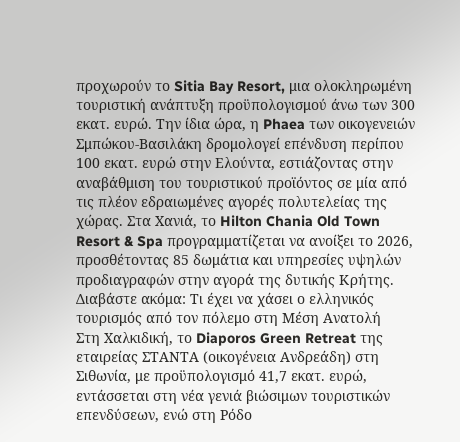προχωρούν το Sitia Bay Resort, μια ολοκληρωμένη τουριστική ανάπτυξη προϋπολογισμού άνω των 300 εκατ. ευρώ. Την ίδια ώρα, η Phaea των οικογενειών Σμπώκου-Βασιλάκη δρομολογεί επένδυση περίπου 100 εκατ. ευρώ στην Ελούντα, εστιάζοντας στην αναβάθμιση του τουριστικού προϊόντος σε μία από τις πλέον εδραιωμένες αγορές πολυτελείας της χώρας. Στα Χανιά, το Hilton Chania Old Town Resort & Spa προγραμματίζεται να ανοίξει το 2026, προσθέτοντας 85 δωμάτια και υπηρεσίες υψηλών προδιαγραφών στην αγορά της δυτικής Κρήτης.
Διαβάστε ακόμα: Τι έχει να χάσει ο ελληνικός τουρισμός από τον πόλεμο στη Μέση Ανατολή
Στη Χαλκιδική, το Diaporos Green Retreat της εταιρείας ΣΤΑΝΤΑ (οικογένεια Ανδρεάδη) στη Σιθωνία, με προϋπολογισμό 41,7 εκατ. ευρώ, εντάσσεται στη νέα γενιά βιώσιμων τουριστικών επενδύσεων, ενώ στη Ρόδο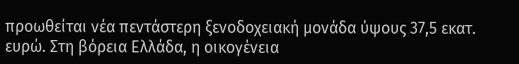προωθείται νέα πεντάστερη ξενοδοχειακή μονάδα ύψους 37,5 εκατ. ευρώ. Στη βόρεια Ελλάδα, η οικογένεια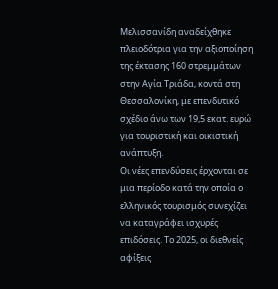Μελισσανίδη αναδείχθηκε πλειοδότρια για την αξιοποίηση της έκτασης 160 στρεμμάτων στην Αγία Τριάδα, κοντά στη Θεσσαλονίκη, με επενδυτικό σχέδιο άνω των 19,5 εκατ. ευρώ για τουριστική και οικιστική ανάπτυξη.
Οι νέες επενδύσεις έρχονται σε μια περίοδο κατά την οποία ο ελληνικός τουρισμός συνεχίζει να καταγράφει ισχυρές επιδόσεις. Το 2025, οι διεθνείς αφίξεις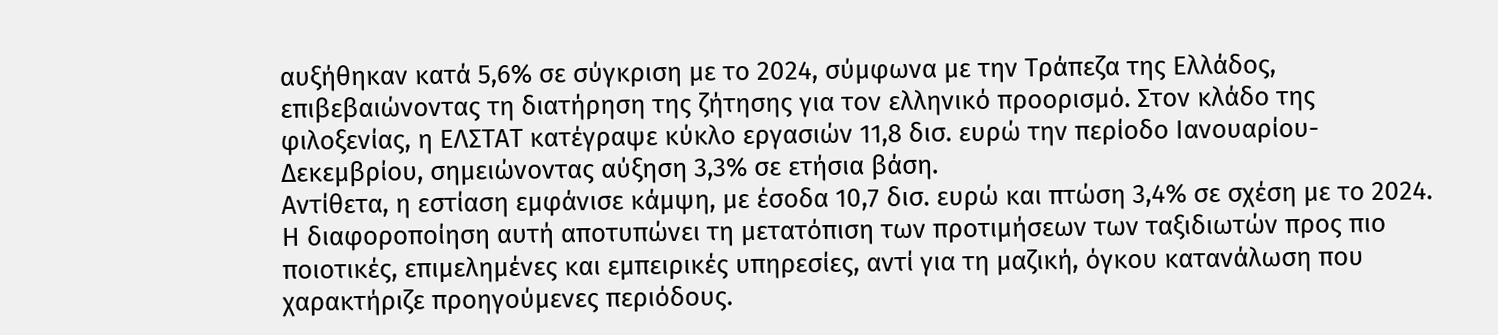αυξήθηκαν κατά 5,6% σε σύγκριση με το 2024, σύμφωνα με την Τράπεζα της Ελλάδος, επιβεβαιώνοντας τη διατήρηση της ζήτησης για τον ελληνικό προορισμό. Στον κλάδο της φιλοξενίας, η ΕΛΣΤΑΤ κατέγραψε κύκλο εργασιών 11,8 δισ. ευρώ την περίοδο Ιανουαρίου-Δεκεμβρίου, σημειώνοντας αύξηση 3,3% σε ετήσια βάση.
Αντίθετα, η εστίαση εμφάνισε κάμψη, με έσοδα 10,7 δισ. ευρώ και πτώση 3,4% σε σχέση με το 2024. Η διαφοροποίηση αυτή αποτυπώνει τη μετατόπιση των προτιμήσεων των ταξιδιωτών προς πιο ποιοτικές, επιμελημένες και εμπειρικές υπηρεσίες, αντί για τη μαζική, όγκου κατανάλωση που χαρακτήριζε προηγούμενες περιόδους.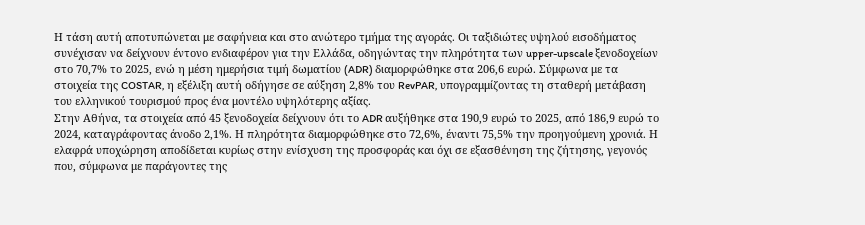Η τάση αυτή αποτυπώνεται με σαφήνεια και στο ανώτερο τμήμα της αγοράς. Οι ταξιδιώτες υψηλού εισοδήματος συνέχισαν να δείχνουν έντονο ενδιαφέρον για την Ελλάδα, οδηγώντας την πληρότητα των upper-upscale ξενοδοχείων στο 70,7% το 2025, ενώ η μέση ημερήσια τιμή δωματίου (ADR) διαμορφώθηκε στα 206,6 ευρώ. Σύμφωνα με τα στοιχεία της COSTAR, η εξέλιξη αυτή οδήγησε σε αύξηση 2,8% του RevPAR, υπογραμμίζοντας τη σταθερή μετάβαση του ελληνικού τουρισμού προς ένα μοντέλο υψηλότερης αξίας.
Στην Αθήνα, τα στοιχεία από 45 ξενοδοχεία δείχνουν ότι το ADR αυξήθηκε στα 190,9 ευρώ το 2025, από 186,9 ευρώ το 2024, καταγράφοντας άνοδο 2,1%. Η πληρότητα διαμορφώθηκε στο 72,6%, έναντι 75,5% την προηγούμενη χρονιά. Η ελαφρά υποχώρηση αποδίδεται κυρίως στην ενίσχυση της προσφοράς και όχι σε εξασθένηση της ζήτησης, γεγονός που, σύμφωνα με παράγοντες της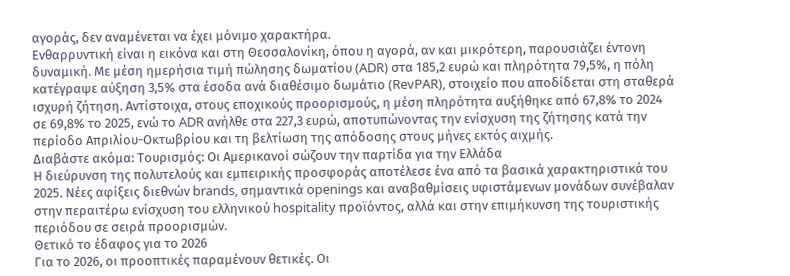αγοράς, δεν αναμένεται να έχει μόνιμο χαρακτήρα.
Ενθαρρυντική είναι η εικόνα και στη Θεσσαλονίκη, όπου η αγορά, αν και μικρότερη, παρουσιάζει έντονη δυναμική. Με μέση ημερήσια τιμή πώλησης δωματίου (ADR) στα 185,2 ευρώ και πληρότητα 79,5%, η πόλη κατέγραψε αύξηση 3,5% στα έσοδα ανά διαθέσιμο δωμάτιο (RevPAR), στοιχείο που αποδίδεται στη σταθερά ισχυρή ζήτηση. Αντίστοιχα, στους εποχικούς προορισμούς, η μέση πληρότητα αυξήθηκε από 67,8% το 2024 σε 69,8% το 2025, ενώ το ADR ανήλθε στα 227,3 ευρώ, αποτυπώνοντας την ενίσχυση της ζήτησης κατά την περίοδο Απριλίου-Οκτωβρίου και τη βελτίωση της απόδοσης στους μήνες εκτός αιχμής.
Διαβάστε ακόμα: Τουρισμός: Οι Αμερικανοί σώζουν την παρτίδα για την Ελλάδα
Η διεύρυνση της πολυτελούς και εμπειρικής προσφοράς αποτέλεσε ένα από τα βασικά χαρακτηριστικά του 2025. Νέες αφίξεις διεθνών brands, σημαντικά openings και αναβαθμίσεις υφιστάμενων μονάδων συνέβαλαν στην περαιτέρω ενίσχυση του ελληνικού hospitality προϊόντος, αλλά και στην επιμήκυνση της τουριστικής περιόδου σε σειρά προορισμών.
Θετικό το έδαφος για το 2026
Για το 2026, οι προοπτικές παραμένουν θετικές. Οι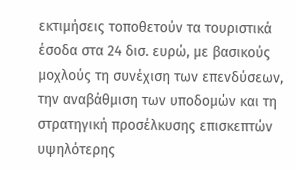εκτιμήσεις τοποθετούν τα τουριστικά έσοδα στα 24 δισ. ευρώ, με βασικούς μοχλούς τη συνέχιση των επενδύσεων, την αναβάθμιση των υποδομών και τη στρατηγική προσέλκυσης επισκεπτών υψηλότερης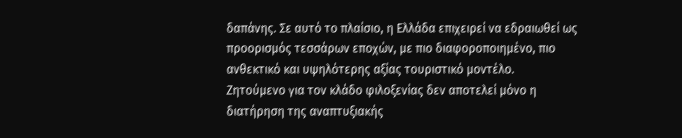δαπάνης. Σε αυτό το πλαίσιο, η Ελλάδα επιχειρεί να εδραιωθεί ως προορισμός τεσσάρων εποχών, με πιο διαφοροποιημένο, πιο ανθεκτικό και υψηλότερης αξίας τουριστικό μοντέλο.
Ζητούμενο για τον κλάδο φιλοξενίας δεν αποτελεί μόνο η διατήρηση της αναπτυξιακής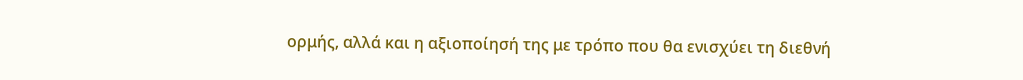ορμής, αλλά και η αξιοποίησή της με τρόπο που θα ενισχύει τη διεθνή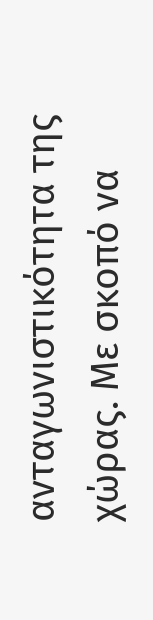ανταγωνιστικότητα της χώρας. Με σκοπό να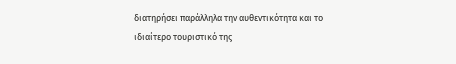διατηρήσει παράλληλα την αυθεντικότητα και το ιδιαίτερο τουριστικό της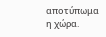αποτύπωμα η χώρα.